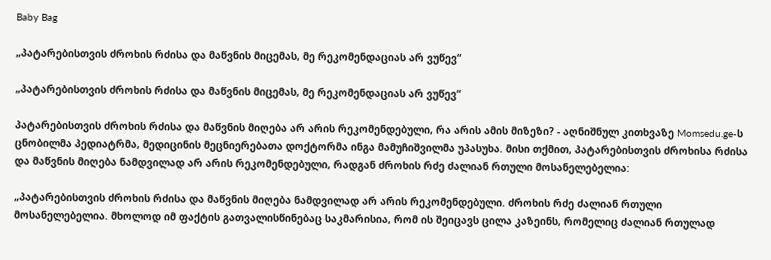Baby Bag

„პატარებისთვის ძროხის რძისა და მაწვნის მიცემას, მე რეკომენდაციას არ ვუწევ“

„პატარებისთვის ძროხის რძისა და მაწვნის მიცემას, მე რეკომენდაციას არ ვუწევ“

პატარებისთვის ძროხის რძისა და მაწვნის მიღება არ არის რეკომენდებული, რა არის ამის მიზეზი? - აღნიშნულ კითხვაზე Momsedu.ge-ს ცნობილმა პედიატრმა, მედიცინის მეცნიერებათა დოქტორმა ინგა მამუჩიშვილმა უპასუხა. მისი თქმით, პატარებისთვის ძროხისა რძისა და მაწვნის მიღება ნამდვილად არ არის რეკომენდებული, რადგან ძროხის რძე ძალიან რთული მოსანელებელია:

„პატარებისთვის ძროხის რძისა და მაწვნის მიღება ნამდვილად არ არის რეკომენდებული. ძროხის რძე ძალიან რთული მოსანელებელია. მხოლოდ იმ ფაქტის გათვალისწინებაც საკმარისია, რომ ის შეიცავს ცილა კაზეინს, რომელიც ძალიან რთულად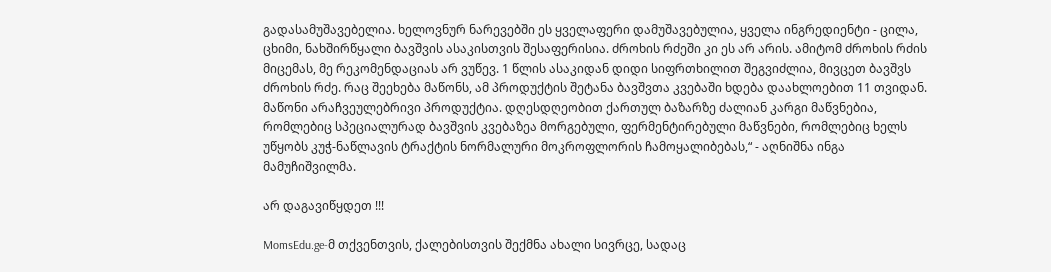გადასამუშავებელია. ხელოვნურ ნარევებში ეს ყველაფერი დამუშავებულია, ყველა ინგრედიენტი - ცილა, ცხიმი, ნახშირწყალი ბავშვის ასაკისთვის შესაფერისია. ძროხის რძეში კი ეს არ არის. ამიტომ ძროხის რძის მიცემას, მე რეკომენდაციას არ ვუწევ. 1 წლის ასაკიდან დიდი სიფრთხილით შეგვიძლია, მივცეთ ბავშვს ძროხის რძე. რაც შეეხება მაწონს, ამ პროდუქტის შეტანა ბავშვთა კვებაში ხდება დაახლოებით 11 თვიდან. მაწონი არაჩვეულებრივი პროდუქტია. დღესდღეობით ქართულ ბაზარზე ძალიან კარგი მაწვნებია, რომლებიც სპეციალურად ბავშვის კვებაზეა მორგებული, ფერმენტირებული მაწვნები, რომლებიც ხელს უწყობს კუჭ-ნაწლავის ტრაქტის ნორმალური მოკროფლორის ჩამოყალიბებას,“ - აღნიშნა ინგა მამუჩიშვილმა.

არ დაგავიწყდეთ !!!

MomsEdu.ge-მ თქვენთვის, ქალებისთვის შექმნა ახალი სივრცე, სადაც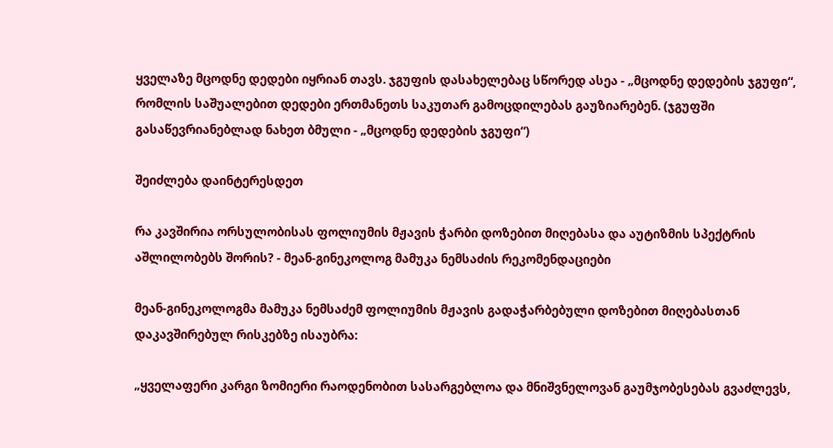ყველაზე მცოდნე დედები იყრიან თავს. ჯგუფის დასახელებაც სწორედ ასეა - „მცოდნე დედების ჯგუფი“, რომლის საშუალებით დედები ერთმანეთს საკუთარ გამოცდილებას გაუზიარებენ. (ჯგუფში გასაწევრიანებლად ნახეთ ბმული - „მცოდნე დედების ჯგუფი“)

შეიძლება დაინტერესდეთ

რა კავშირია ორსულობისას ფოლიუმის მჟავის ჭარბი დოზებით მიღებასა და აუტიზმის სპექტრის აშლილობებს შორის? - მეან-გინეკოლოგ მამუკა ნემსაძის რეკომენდაციები

მეან-გინეკოლოგმა მამუკა ნემსაძემ ფოლიუმის მჟავის გადაჭარბებული დოზებით მიღებასთან დაკავშირებულ რისკებზე ისაუბრა:

„ყველაფერი კარგი ზომიერი რაოდენობით სასარგებლოა და მნიშვნელოვან გაუმჯობესებას გვაძლევს,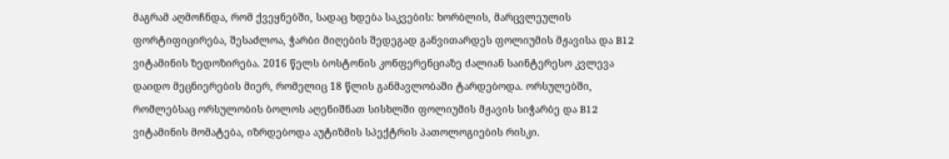მაგრამ აღმოჩნდა, რომ ქვეყნებში, სადაც ხდება საკვების: ხორბლის, მარცვლეულის ფორტიფიცირება, შესაძლოა, ჭარბი მიღების შედეგად განვითარდეს ფოლიუმის მჟავისა და B12 ვიტამინის ზედოზირება. 2016 წელს ბოსტონის კონფერენციაზე ძალიან საინტერესო კვლევა დაიდო მეცნიერების მიერ, რომელიც 18 წლის განმავლობაში ტარდებოდა. ორსულებში, რომლებსაც ორსულობის ბოლოს აღენიშნათ სისხლში ფოლიუმის მჟავის სიჭარბე და B12 ვიტამინის მომატება, იზრდებოდა აუტიზმის სპექტრის პათოლოგიების რისკი.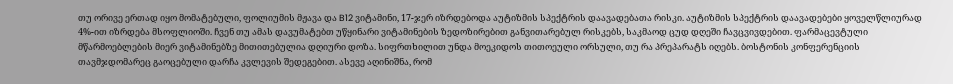თუ ორივე ერთად იყო მომატებული, ფოლიუმის მჟავა და B12 ვიტამინი, 17-ჯერ იზრდებოდა აუტიზმის სპექტრის დაავადებათა რისკი. აუტიზმის სპექტრის დაავადებები ყოველწლიურად 4%-ით იზრდება მსოფლიოში. ჩვენ თუ ამას დავუმატებთ უწყინარი ვიტამინების ზედოზირებით განვითარებულ რისკებს, საკმაოდ ცუდ დღეში ჩავცვივდებით. ფარმაცევტული მწარმოებლების მიერ ვიტამინებზე მითითებულია დღიური დოზა. სიფრთხილით უნდა მოეკიდოს თითოეული ორსული, თუ რა პრეპარატს იღებს. ბოსტონის კონფერენციის თავმჯდომარეც გაოცებული დარჩა კვლევის შედეგებით. ასევე აღინიშნა, რომ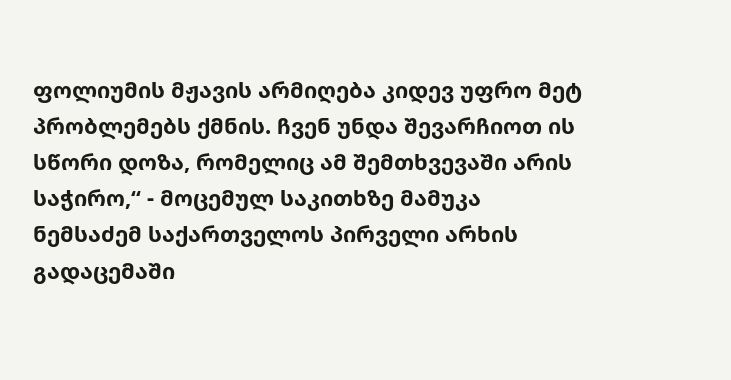ფოლიუმის მჟავის არმიღება კიდევ უფრო მეტ პრობლემებს ქმნის. ჩვენ უნდა შევარჩიოთ ის სწორი დოზა, რომელიც ამ შემთხვევაში არის საჭირო,“ - მოცემულ საკითხზე მამუკა ნემსაძემ საქართველოს პირველი არხის გადაცემაში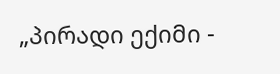„პირადი ექიმი -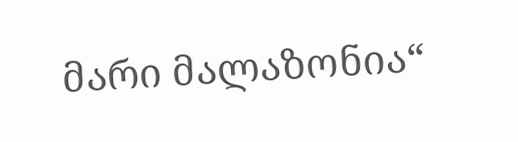მარი მალაზონია“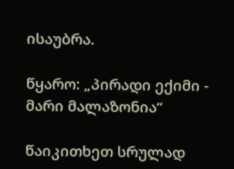ისაუბრა.

წყარო: „პირადი ექიმი - მარი მალაზონია“

წაიკითხეთ სრულად